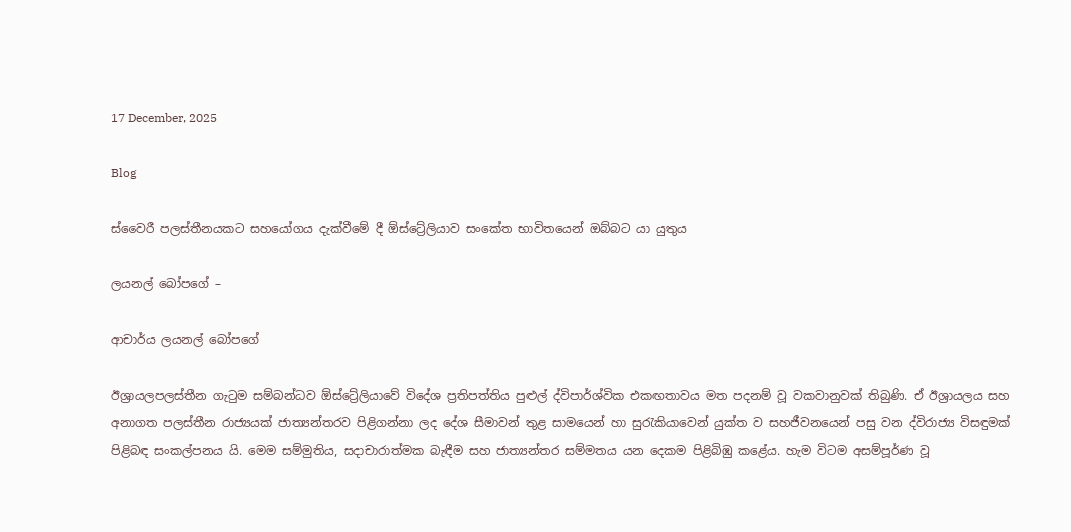17 December, 2025

Blog

ස්වෛරී පලස්තීනයකට සහයෝගය දැක්වීමේ දී ඕස්ට්‍රේලියාව සංකේත භාවිතයෙන් ඔබ්බට යා යුතුය

ලයනල් බෝපගේ –

ආචාර්ය ලයනල් බෝපගේ

ඊශ්‍රායලපලස්තීන ගැටුම සම්බන්ධව ඕස්ට්‍රේලියාවේ විදේශ ප්‍රතිපත්තිය පුළුල් ද්විපාර්ශ්වික එකඟතාවය මත පදනම් වූ වකවානුවක් තිබුණි. ඒ ඊශ්‍රායලය සහ අනාගත පලස්තීන රාජ්‍යයක් ජාත්‍යන්තරව පිළිගන්නා ලද දේශ සීමාවන් තුළ සාමයෙන් හා සුරැකියාවෙන් යුක්ත ව සහජීවනයෙන් පසු වන ද්විරාජ්‍ය විසඳුමක් පිළිබඳ සංකල්පනය යි. මෙම සම්මුතිය, සදාචාරාත්මක බැඳීම සහ ජාත්‍යන්තර සම්මතය යන දෙකම පිළිබිඹු කළේය. හැම විටම අසම්පූර්ණ වූ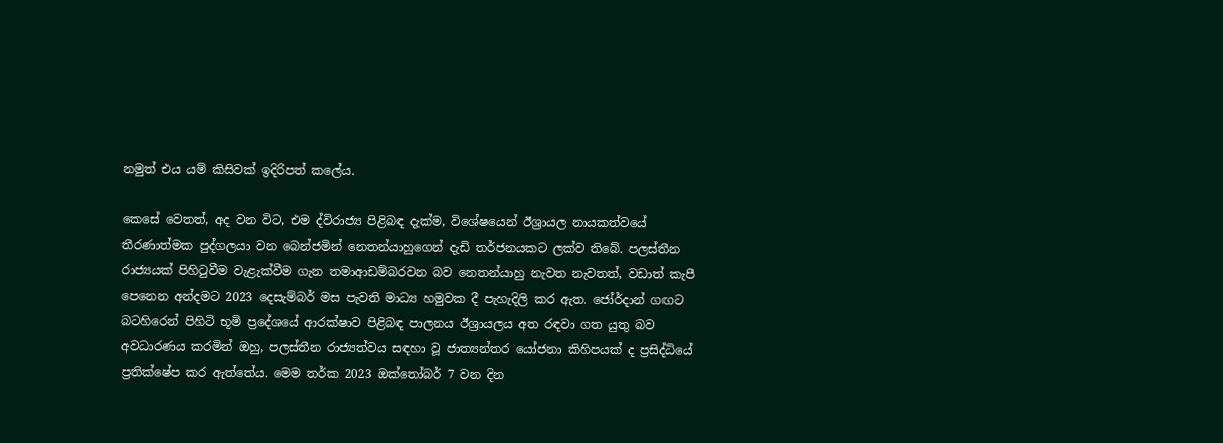නමුත් එය යම් කිසිවක් ඉදිරිපත් කලේය.

කෙසේ වෙතත්, අද වන විට, එම ද්විරාජ්‍ය පිළිබඳ දැක්ම, විශේෂයෙන් ඊශ්‍රායල නායකත්වයේ තීරණාත්මක පුද්ගලයා වන බෙන්ජමින් නෙතන්යාහුගෙන් දැඩි තර්ජනයකට ලක්ව තිබේ. පලස්තීන රාජ්‍යයක් පිහිටුවීම වැළැක්වීම ගැන තමාආඩම්බරවන බව නෙතන්යාහු නැවත නැවතත්, වඩාත් කැපී පෙනෙන අන්දමට 2023 දෙසැම්බර් මස පැවති මාධ්‍ය හමුවක දී පැහැදිලි කර ඇත. ජෝර්දාන් ගඟට බටහිරෙන් පිහිටි භූමි ප්‍රදේශයේ ආරක්ෂාව පිළිබඳ පාලනය ඊශ්‍රායලය අත රඳවා ගත යුතු බව අවධාරණය කරමින් ඔහු, පලස්තීන රාජ්‍යත්වය සඳහා වූ ජාත්‍යන්තර යෝජනා කිහිපයක් ද ප්‍රසිද්ධියේ ප්‍රතික්ෂේප කර ඇත්තේය. මෙම තර්ක 2023 ඔක්තෝබර් 7 වන දින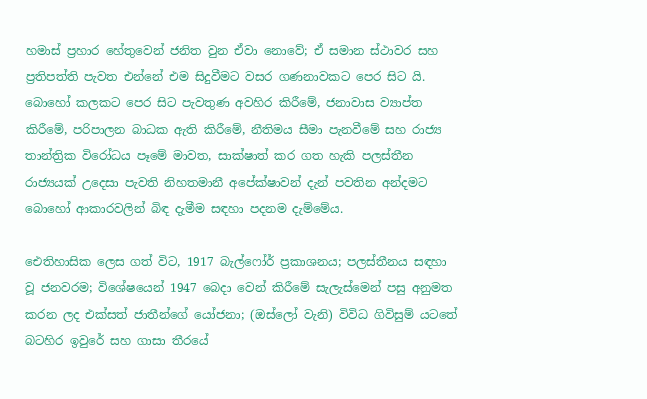හමාස් ප්‍රහාර හේතුවෙන් ජනිත වුන ඒවා නොවේ; ඒ සමාන ස්ථාවර සහ ප්‍රතිපත්ති පැවත එන්නේ එම සිදුවීමට වසර ගණනාවකට පෙර සිට යි. බොහෝ කලකට පෙර සිට පැවතුණ අවහිර කිරීමේ, ජනාවාස ව්‍යාප්ත කිරීමේ, පරිපාලන බාධක ඇති කිරීමේ, නීතිමය සීමා පැනවීමේ සහ රාජ්‍ය තාන්ත්‍රික විරෝධය පෑමේ මාවත, සාක්ෂාත් කර ගත හැකි පලස්තීන රාජ්‍යයක් උදෙසා පැවති නිහතමානී අපේක්ෂාවන් දැන් පවතින අන්දමට බොහෝ ආකාරවලින් බිඳ දැමීම සඳහා පදනම දැම්මේය.

ඓතිහාසික ලෙස ගත් විට, 1917 බැල්ෆෝර් ප්‍රකාශනය; පලස්තීනය සඳහා වූ ජනවරම; විශේෂයෙන් 1947 බෙදා වෙන් කිරීමේ සැලැස්මෙන් පසු අනුමත කරන ලද එක්සත් ජාතීන්ගේ යෝජනා; (ඔස්ලෝ වැනි) විවිධ ගිවිසුම් යටතේ බටහිර ඉවුරේ සහ ගාසා තීරයේ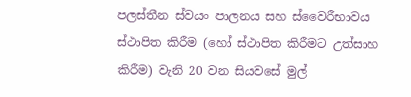පලස්තීන ස්වයං පාලනය සහ ස්වෛරීභාවය ස්ථාපිත කිරීම (හෝ ස්ථාපිත කිරීමට උත්සාහ කිරීම) වැනි 20 වන සියවසේ මුල්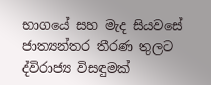භාගයේ සහ මැද සියවසේ ජාත්‍යන්තර තීරණ තුලට ද්විරාජ්‍ය විසඳුමක්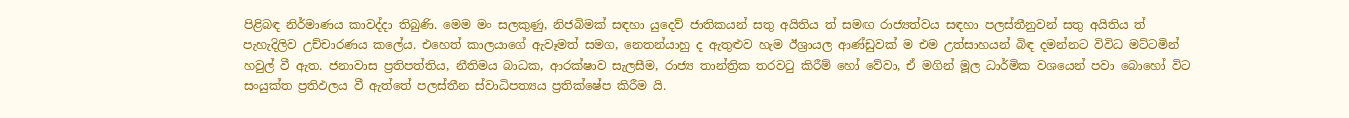පිළිබඳ නිර්මාණය කාවද්දා තිබුණි. මෙම මං සලකුණු, නිජබිමක් සඳහා යුදෙව් ජාතිකයන් සතු අයිතිය ත් සමඟ රාජ්‍යත්වය සඳහා පලස්තීනුවන් සතු අයිතිය ත් පැහැදිලිව උච්චාරණය කලේය. එහෙත් කාලයාගේ ඇවෑමත් සමග, නෙතන්යාහු ද ඇතුළුව හැම ඊශ්‍රායල ආණ්ඩුවක් ම එම උත්සාහයන් බිඳ දමන්නට විවිධ මට්ටමින් හවුල් වී ඇත. ජනාවාස ප්‍රතිපත්තිය, නීතිමය බාධක, ආරක්ෂාව සැලසීම, රාජ්‍ය තාන්ත්‍රික තරවටු කිරීම් හෝ වේවා, ඒ මගින් මූල ධාර්මික වශයෙන් පවා බොහෝ විට සංයුක්ත ප්‍රතිඵලය වී ඇත්තේ පලස්තීන ස්වාධිපත්‍යය ප්‍රතික්ෂේප කිරීම යි.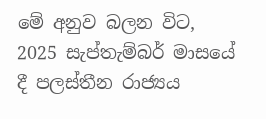මේ අනුව බලන විට, 2025 සැප්තැම්බර් මාසයේ දී පලස්තීන රාජ්‍යය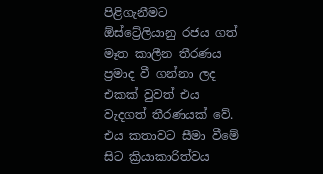පිළිගැනීමට ඕස්ට්‍රේලියානු රජය ගත් මෑත කාලීන තීරණය ප්‍රමාද වී ගන්නා ලද එකක් වුවත් එය වැදගත් තීරණයක් වේ. එය කතාවට සීමා වීමේ සිට ක්‍රියාකාරිත්වය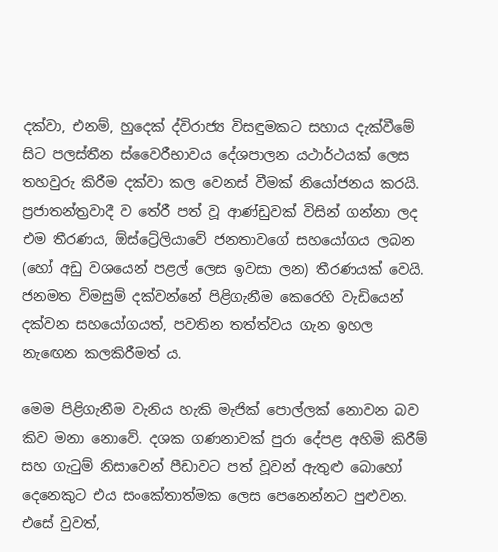දක්වා, එනම්, හුදෙක් ද්විරාජ්‍ය විසඳුමකට සහාය දැක්වීමේ සිට පලස්තීන ස්වෛරීභාවය දේශපාලන යථාර්ථයක් ලෙස තහවුරු කිරීම දක්වා කල වෙනස් වීමක් නියෝජනය කරයි. ප්‍රජාතන්ත්‍රවාදී ව තේරී පත් වූ ආණ්ඩුවක් විසින් ගන්නා ලද එම තීරණය, ඕස්ට්‍රේලියාවේ ජනතාවගේ සහයෝගය ලබන (හෝ අඩු වශයෙන් පළල් ලෙස ඉවසා ලන) තීරණයක් වෙයි. ජනමත විමසුම් දක්වන්නේ පිළිගැනීම කෙරෙහි වැඩියෙන් දක්වන සහයෝගයත්, පවතින තත්ත්වය ගැන ඉහල නැඟෙන කලකිරීමත් ය.

මෙම පිළිගැනීම වැනිය හැකි මැජික් පොල්ලක් නොවන බව කිව මනා නොවේ. දශක ගණනාවක් පුරා දේපළ අහිමි කිරීම් සහ ගැටුම් නිසාවෙන් පීඩාවට පත් වූවන් ඇතුළු බොහෝ දෙනෙකුට එය සංකේතාත්මක ලෙස පෙනෙන්නට පුළුවන. එසේ වුවත්,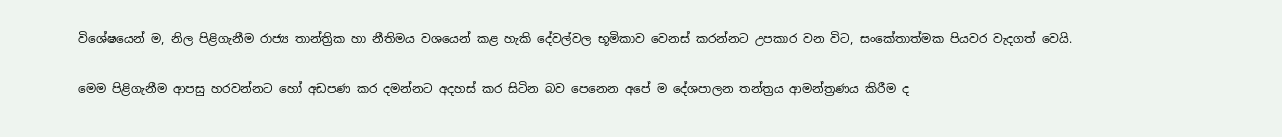විශේෂයෙන් ම, නිල පිළිගැනීම රාජ්‍ය තාන්ත්‍රික හා නීතිමය වශයෙන් කළ හැකි දේවල්වල භූමිකාව වෙනස් කරන්නට උපකාර වන විට, සංකේතාත්මක පියවර වැදගත් වෙයි.

මෙම පිළිගැනීම ආපසු හරවන්නට හෝ අඩපණ කර දමන්නට අදහස් කර සිටින බව පෙනෙන අපේ ම දේශපාලන තන්ත්‍රය ආමන්ත්‍රණය කිරීම ද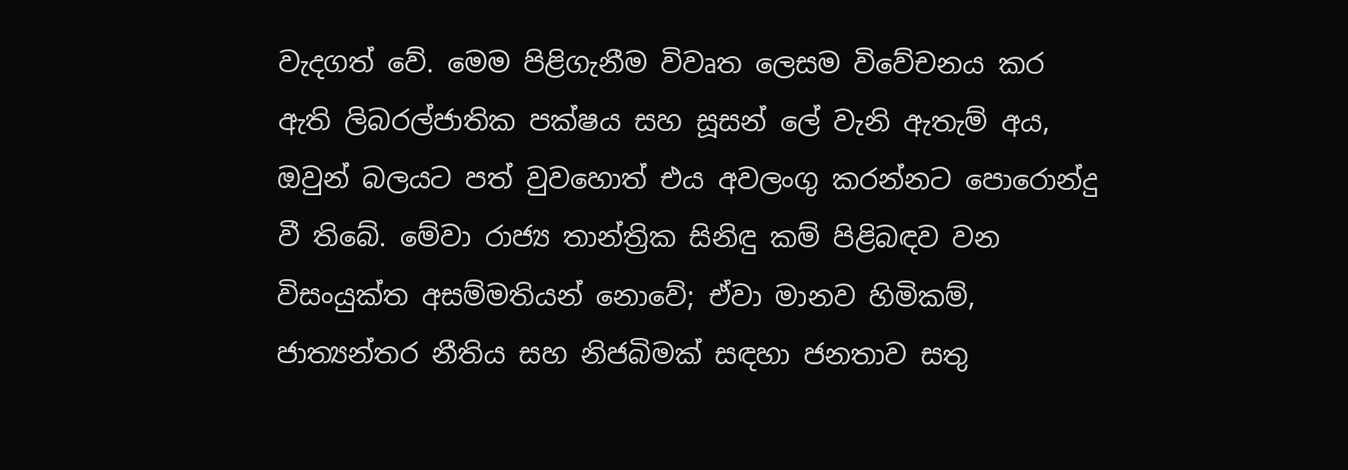වැදගත් වේ. මෙම පිළිගැනීම විවෘත ලෙසම විවේචනය කර ඇති ලිබරල්ජාතික පක්ෂය සහ සූසන් ලේ වැනි ඇතැම් අය, ඔවුන් බලයට පත් වුවහොත් එය අවලංගු කරන්නට පොරොන්දු වී තිබේ. මේවා රාජ්‍ය තාන්ත්‍රික සිනිඳු කම් පිළිබඳව වන විසංයුක්ත අසම්මතියන් නොවේ; ඒවා මානව හිමිකම්, ජාත්‍යන්තර නීතිය සහ නිජබිමක් සඳහා ජනතාව සතු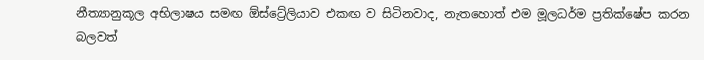නීත්‍යානුකූල අභිලාෂය සමඟ ඕස්ට්‍රේලියාව එකඟ ව සිටිනවාද, නැතහොත් එම මූලධර්ම ප්‍රතික්ෂේප කරන බලවත්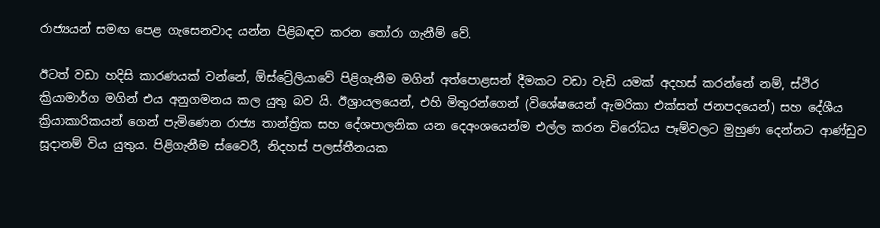රාජ්‍යයන් සමඟ පෙළ ගැසෙනවාද යන්න පිළිබඳව කරන තෝරා ගැනීම් වේ.

ඊටත් වඩා හදිසි කාරණයක් වන්නේ, ඕස්ට්‍රේලියාවේ පිළිගැනීම මගින් අත්පොළසන් දීමකට වඩා වැඩි යමක් අදහස් කරන්නේ නම්, ස්ථිර ක්‍රියාමාර්ග මගින් එය අනුගමනය කල යුතු බව යි. ඊශ්‍රායලයෙන්, එහි මිතුරන්ගෙන් (විශේෂයෙන් ඇමරිකා එක්සත් ජනපදයෙන්) සහ දේශීය ක්‍රියාකාරිකයන් ගෙන් පැමිණෙන රාජ්‍ය තාන්ත්‍රික සහ දේශපාලනික යන දෙඅංශයෙන්ම එල්ල කරන විරෝධය පෑම්වලට මුහුණ දෙන්නට ආණ්ඩුව සූදානම් විය යුතුය. පිළිගැනීම ස්වෛරී, නිදහස් පලස්තීනයක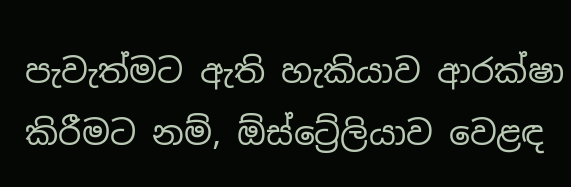පැවැත්මට ඇති හැකියාව ආරක්ෂා කිරීමට නම්, ඕස්ට්‍රේලියාව වෙළඳ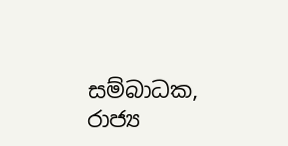සම්බාධක, රාජ්‍ය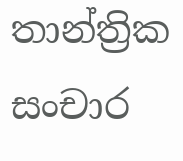තාන්ත්‍රික සංචාර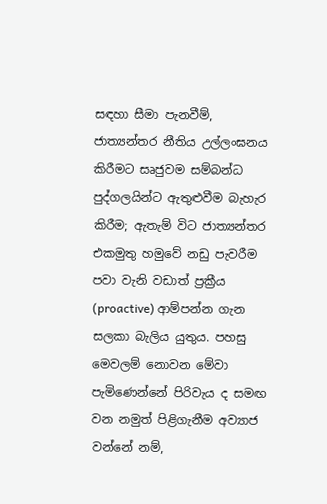සඳහා සීමා පැනවීම්, ජාත්‍යන්තර නීතිය උල්ලංඝනය කිරීමට සෘජුවම සම්බන්ධ පුද්ගලයින්ට ඇතුළුවීම බැහැර කිරීම; ඇතැම් විට ජාත්‍යන්තර එකමුතු හමුවේ නඩු පැවරීම පවා වැනි වඩාත් ප්‍රක්‍රීය (proactive) ආම්පන්න ගැන සලකා බැලිය යුතුය. පහසු මෙවලම් නොවන මේවා පැමිණෙන්නේ පිරිවැය ද සමඟ වන නමුත් පිළිගැනීම අව්‍යාජ වන්නේ නම්,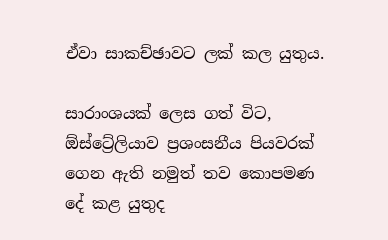ඒවා සාකච්ඡාවට ලක් කල යුතුය.

සාරාංශයක් ලෙස ගත් විට, ඕස්ට්‍රේලියාව ප්‍රශංසනීය පියවරක් ගෙන ඇති නමුත් තව කොපමණ දේ කළ යුතුද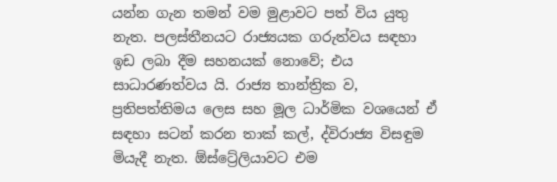යන්න ගැන තමන් වම මුළාවට පත් විය යුතු නැත. පලස්තීනයට රාජ්‍යයක ගරුත්වය සඳහා ඉඩ ලබා දීම සහනයක් නොවේ; එය සාධාරණත්වය යි. රාජ්‍ය තාන්ත්‍රික ව, ප්‍රතිපත්තිමය ලෙස සහ මූල ධාර්මික වශයෙන් ඒ සඳහා සටන් කරන තාක් කල්, ද්විරාජ්‍ය විසඳුම මියැදී නැත. ඕස්ට්‍රේලියාවට එම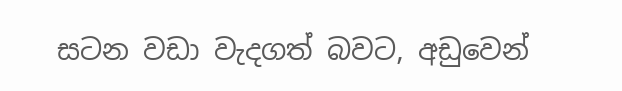සටන වඩා වැදගත් බවට, අඩුවෙන්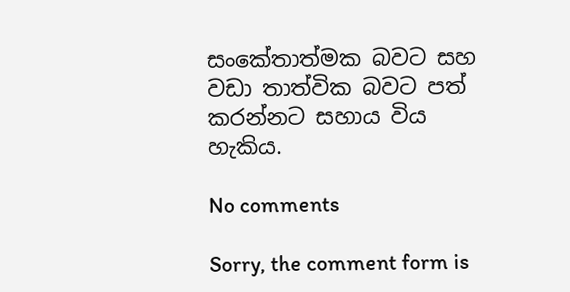සංකේතාත්මක බවට සහ වඩා තාත්වික බවට පත් කරන්නට සහාය විය හැකිය.

No comments

Sorry, the comment form is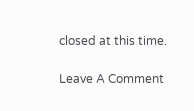closed at this time.

Leave A Comment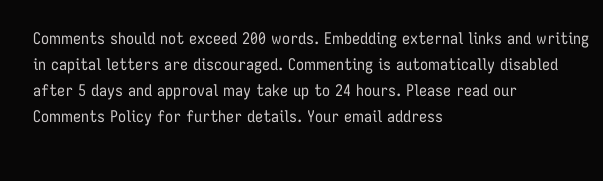Comments should not exceed 200 words. Embedding external links and writing in capital letters are discouraged. Commenting is automatically disabled after 5 days and approval may take up to 24 hours. Please read our Comments Policy for further details. Your email address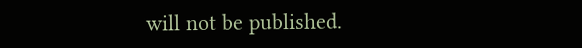will not be published.